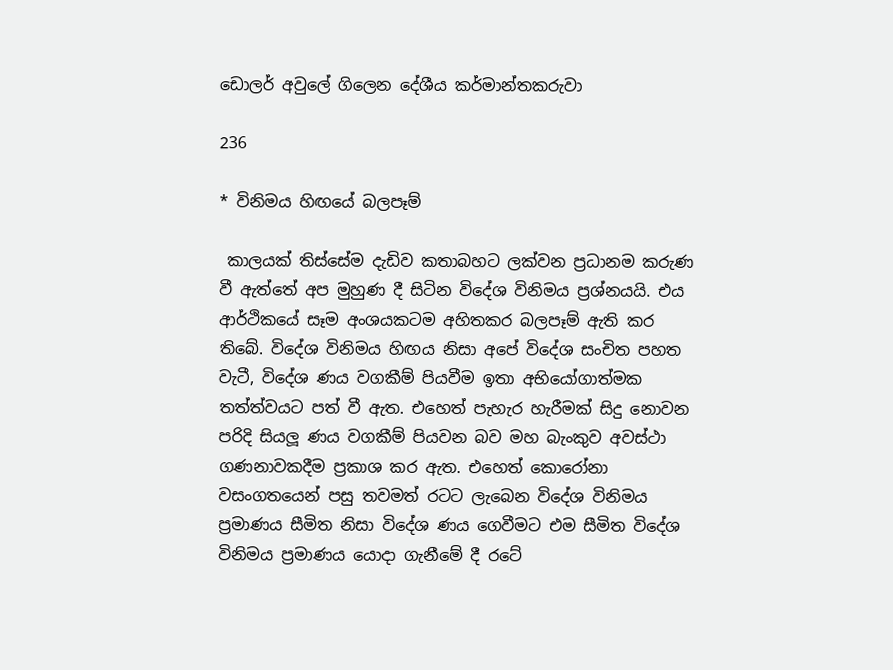ඩොලර් අවුලේ ගිලෙන දේශීය කර්මාන්තකරුවා

236

* විනිමය හිඟයේ බලපෑම්

 කාලයක් තිස්සේම දැඩිව කතාබහට ලක්වන ප්‍රධානම කරුණ වී ඇත්තේ අප මුහුණ දී සිටින විදේශ විනිමය ප්‍රශ්නයයි. එය ආර්ථිකයේ සෑම අංශයකටම අහිතකර බලපෑම් ඇති කර තිබේ. විදේශ විනිමය හිඟය නිසා අපේ විදේශ සංචිත පහත වැටී, විදේශ ණය වගකීම් පියවීම ඉතා අභියෝගාත්මක තත්ත්වයට පත් වී ඇත. එහෙත් පැහැර හැරීමක් සිදු නොවන පරිදි සියලූ ණය වගකීම් පියවන බව මහ බැංකුව අවස්ථා ගණනාවකදීම ප්‍රකාශ කර ඇත. එහෙත් කොරෝනා වසංගතයෙන් පසු තවමත් රටට ලැබෙන විදේශ විනිමය ප්‍රමාණය සීමිත නිසා විදේශ ණය ගෙවීමට එම සීමිත විදේශ විනිමය ප්‍රමාණය යොදා ගැනීමේ දී රටේ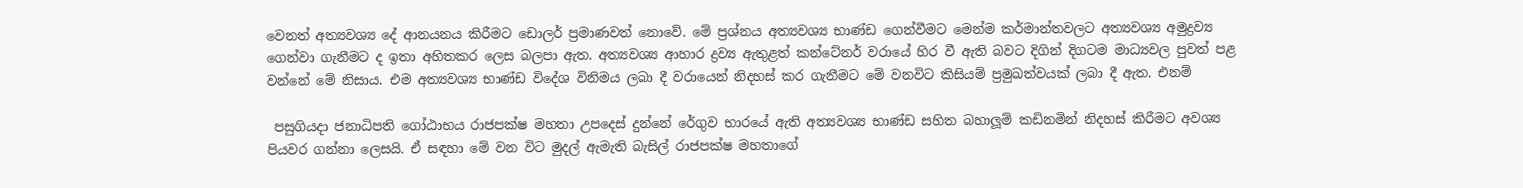වෙනත් අත්‍යවශ්‍ය දේ ආනයනය කිරීමට ඩොලර් ප්‍රමාණවත් නොවේ. මේ ප්‍රශ්නය අත්‍යවශ්‍ය භාණ්ඩ ගෙන්වීමට මෙන්ම කර්මාන්තවලට අත්‍යවශ්‍ය අමුද්‍රව්‍ය ගෙන්වා ගැනීමට ද ඉතා අහිතකර ලෙස බලපා ඇත. අත්‍යවශ්‍ය ආහාර ද්‍රව්‍ය ඇතුළත් කන්ටේනර් වරායේ හිර වී ඇති බවට දිගින් දිගටම මාධ්‍යවල පුවත් පළ වන්නේ මේ නිසාය. එම අත්‍යවශ්‍ය භාණ්ඩ විදේශ විනිමය ලබා දී වරායෙන් නිදහස් කර ගැනීමට මේ වනවිට කිසියම් ප්‍රමුඛත්වයක් ලබා දී ඇත. එනම්

 පසුගියදා ජනාධිපති ගෝඨාභය රාජපක්ෂ මහතා උපදෙස් දුන්නේ රේගුව භාරයේ ඇති අත්‍යවශ්‍ය භාණ්ඩ සහිත බහාලූම් කඩිනමින් නිදහස් කිරීමට අවශ්‍ය පියවර ගන්නා ලෙසයි. ඒ සඳහා මේ වන විට මුදල් ඇමැති බැසිල් රාජපක්ෂ මහතාගේ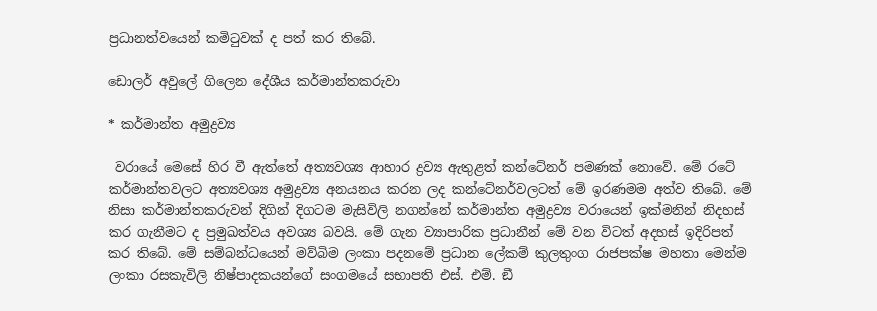ප්‍රධානත්වයෙන් කමිටුවක් ද පත් කර තිබේ.

ඩොලර් අවුලේ ගිලෙන දේශීය කර්මාන්තකරුවා

* කර්මාන්ත අමුද්‍රව්‍ය

 වරායේ මෙසේ හිර වී ඇත්තේ අත්‍යවශ්‍ය ආහාර ද්‍රව්‍ය ඇතුළත් කන්ටේනර් පමණක් නොවේ. මේ රටේ කර්මාන්තවලට අත්‍යවශ්‍ය අමුද්‍රව්‍ය අනයනය කරන ලද කන්ටේනර්වලටත් මේ ඉරණමම අත්ව තිබේ. මේ නිසා කර්මාන්තකරුවන් දිගින් දිගටම මැසිවිලි නගන්නේ කර්මාන්ත අමුද්‍රව්‍ය වරායෙන් ඉක්මනින් නිදහස් කර ගැනීමට ද ප්‍රමුඛත්වය අවශ්‍ය බවයි. මේ ගැන ව්‍යාපාරික ප්‍රධානීන් මේ වන විටත් අදහස් ඉදිරිපත් කර තිබේ. මේ සම්බන්ධයෙන් මව්බිම ලංකා පදනමේ ප්‍රධාන ලේකම් කුලතුංග රාජපක්ෂ මහතා මෙන්ම ලංකා රසකැවිලි නිෂ්පාදකයන්ගේ සංගමයේ සභාපති එස්. එම්. ඞී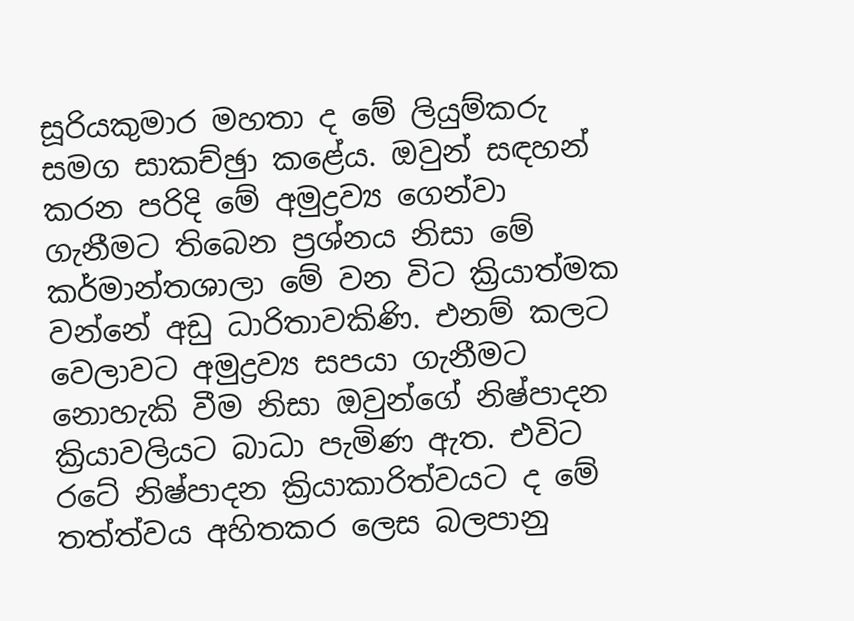සූරියකුමාර මහතා ද මේ ලියුම්කරු සමග සාකච්ඡුා කළේය. ඔවුන් සඳහන් කරන පරිදි මේ අමුද්‍රව්‍ය ගෙන්වා ගැනීමට තිබෙන ප්‍රශ්නය නිසා මේ කර්මාන්තශාලා මේ වන විට ක්‍රියාත්මක වන්නේ අඩු ධාරිතාවකිණි. එනම් කලට වෙලාවට අමුද්‍රව්‍ය සපයා ගැනීමට නොහැකි වීම නිසා ඔවුන්ගේ නිෂ්පාදන ක්‍රියාවලියට බාධා පැමිණ ඇත. එවිට රටේ නිෂ්පාදන ක්‍රියාකාරිත්වයට ද මේ තත්ත්වය අහිතකර ලෙස බලපානු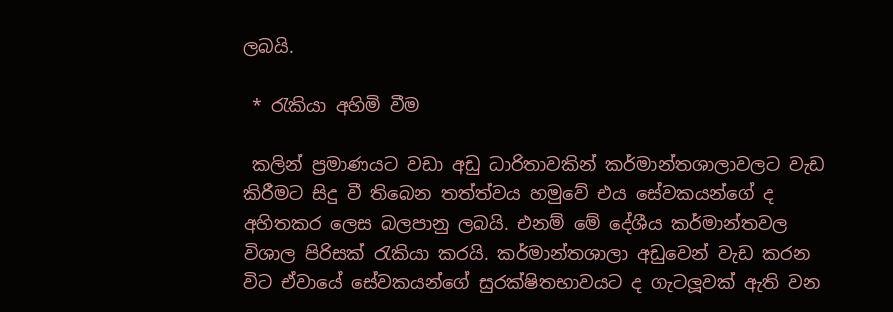ලබයි.

 * රැකියා අහිමි වීම

 කලින් ප්‍රමාණයට වඩා අඩු ධාරිතාවකින් කර්මාන්තශාලාවලට වැඩ කිරීමට සිදු වී තිබෙන තත්ත්වය හමුවේ එය සේවකයන්ගේ ද අහිතකර ලෙස බලපානු ලබයි. එනම් මේ දේශීය කර්මාන්තවල විශාල පිරිසක් රැකියා කරයි. කර්මාන්තශාලා අඩුවෙන් වැඩ කරන විට ඒවායේ සේවකයන්ගේ සුරක්ෂිතභාවයට ද ගැටලූවක් ඇති වන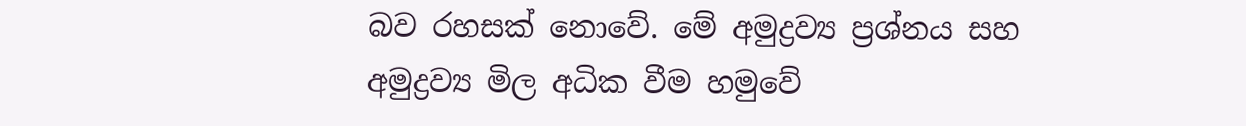බව රහසක් නොවේ. මේ අමුද්‍රව්‍ය ප්‍රශ්නය සහ අමුද්‍රව්‍ය මිල අධික වීම හමුවේ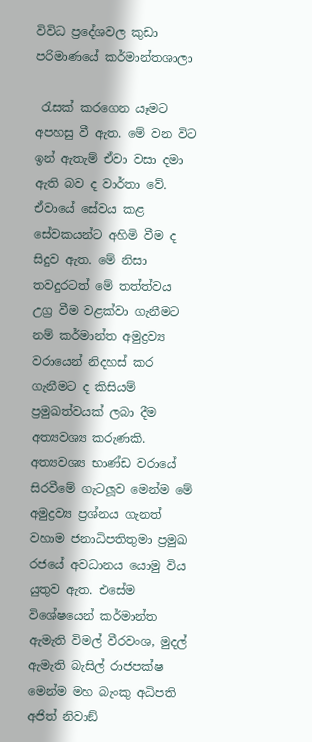විවිධ ප්‍රදේශවල කුඩා පරිමාණයේ කර්මාන්තශාලා

 රැසක් කරගෙන යෑමට අපහසු වී ඇත. මේ වන විට ඉන් ඇතැම් ඒවා වසා දමා ඇති බව ද වාර්තා වේ. ඒවායේ සේවය කළ සේවකයන්ට අහිමි වීම ද සිදුව ඇත. මේ නිසා තවදුරටත් මේ තත්ත්වය උග්‍ර වීම වළක්වා ගැනීමට නම් කර්මාන්ත අමුද්‍රව්‍ය වරායෙන් නිදහස් කර ගැනීමට ද කිසියම් ප්‍රමුඛත්වයක් ලබා දීම අත්‍යවශ්‍ය කරුණකි. අත්‍යවශ්‍ය භාණ්ඩ වරායේ සිරවීමේ ගැටලූව මෙන්ම මේ අමුද්‍රව්‍ය ප්‍රශ්නය ගැනත් වහාම ජනාධිපතිතුමා ප්‍රමුඛ රජයේ අවධානය යොමු විය යුතුව ඇත. එසේම විශේෂයෙන් කර්මාන්ත ඇමැති විමල් වීරවංශ, මුදල් ඇමැති බැසිල් රාජපක්ෂ මෙන්ම මහ බැංකු අධිපති අජිත් නිවාඞ්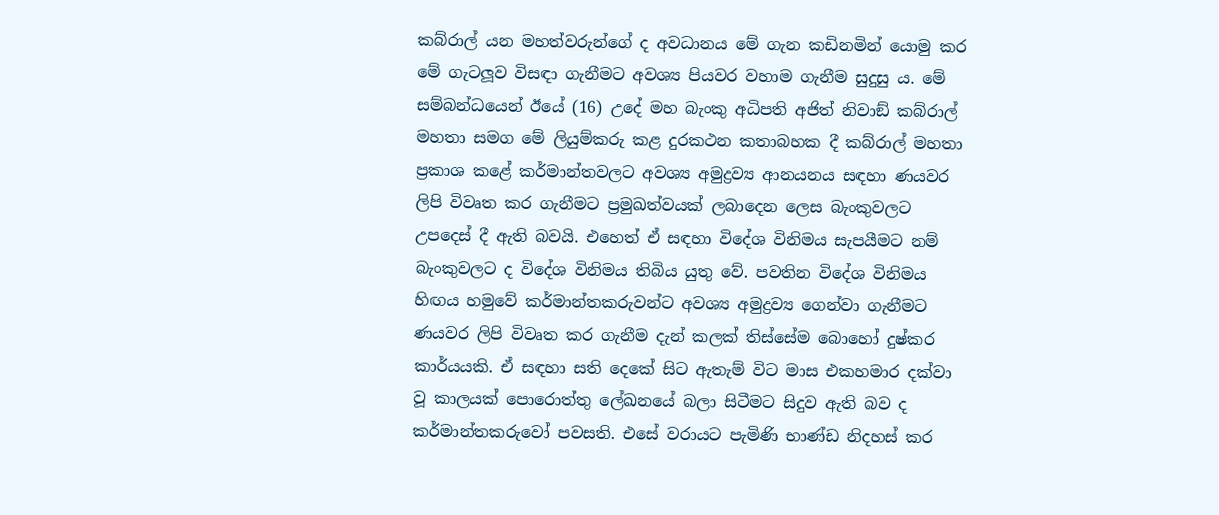කබ්රාල් යන මහත්වරුන්ගේ ද අවධානය මේ ගැන කඩිනමින් යොමු කර මේ ගැටලූව විසඳා ගැනීමට අවශ්‍ය පියවර වහාම ගැනීම සුදුසු ය. මේ සම්බන්ධයෙන් ඊයේ (16) උදේ මහ බැංකු අධිපති අජිත් නිවාඞ් කබ්රාල් මහතා සමග මේ ලියුම්කරු කළ දුරකථන කතාබහක දී කබ්රාල් මහතා ප්‍රකාශ කළේ කර්මාන්තවලට අවශ්‍ය අමුද්‍රව්‍ය ආනයනය සඳහා ණයවර ලිපි විවෘත කර ගැනීමට ප්‍රමුඛත්වයක් ලබාදෙන ලෙස බැංකුවලට උපදෙස් දී ඇති බවයි. එහෙත් ඒ සඳහා විදේශ විනිමය සැපයීමට නම් බැංකුවලට ද විදේශ විනිමය තිබිය යුතු වේ. පවතින විදේශ විනිමය හිඟය හමුවේ කර්මාන්තකරුවන්ට අවශ්‍ය අමුද්‍රව්‍ය ගෙන්වා ගැනීමට ණයවර ලිපි විවෘත කර ගැනීම දැන් කලක් තිස්සේම බොහෝ දුෂ්කර කාර්යයකි. ඒ සඳහා සති දෙකේ සිට ඇතැම් විට මාස එකහමාර දක්වා වූ කාලයක් පොරොත්තු ලේඛනයේ බලා සිටීමට සිදුව ඇති බව ද කර්මාන්තකරුවෝ පවසති. එසේ වරායට පැමිණි භාණ්ඩ නිදහස් කර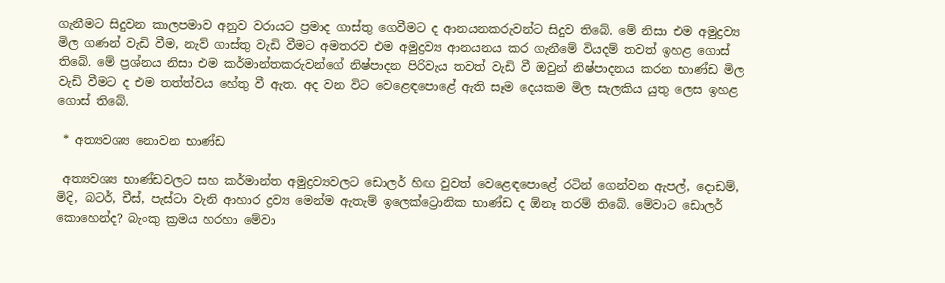ගැනීමට සිදුවන කාලපමාව අනුව වරායට ප්‍රමාද ගාස්තු ගෙවීමට ද ආනයනකරුවන්ට සිදුව තිබේ. මේ නිසා එම අමුද්‍රව්‍ය මිල ගණන් වැඩි වීම, නැව් ගාස්තු වැඩි වීමට අමතරව එම අමුද්‍රව්‍ය ආනයනය කර ගැනීමේ වියදම් තවත් ඉහළ ගොස් තිබේ. මේ ප්‍රශ්නය නිසා එම කර්මාන්තකරුවන්ගේ නිෂ්පාදන පිරිවැය තවත් වැඩි වී ඔවුන් නිෂ්පාදනය කරන භාණ්ඩ මිල වැඩි වීමට ද එම තත්ත්වය හේතු වී ඇත. අද වන විට වෙළෙඳපොළේ ඇති සෑම දෙයකම මිල සැලකිය යුතු ලෙස ඉහළ ගොස් තිබේ.

 * අත්‍යවශ්‍ය නොවන භාණ්ඩ

 අත්‍යවශ්‍ය භාණ්ඩවලට සහ කර්මාන්ත අමුද්‍රව්‍යවලට ඩොලර් හිඟ වුවත් වෙළෙඳපොළේ රටින් ගෙන්වන ඇපල්, දොඩම්, මිදි, බටර්, චීස්, පැස්ටා වැනි ආහාර ද්‍රව්‍ය මෙන්ම ඇතැම් ඉලෙක්ට්‍රොනික භාණ්ඩ ද ඕනෑ තරම් තිබේ. මේවාට ඩොලර් කොහෙන්ද? බැංකු ක්‍රමය හරහා මේවා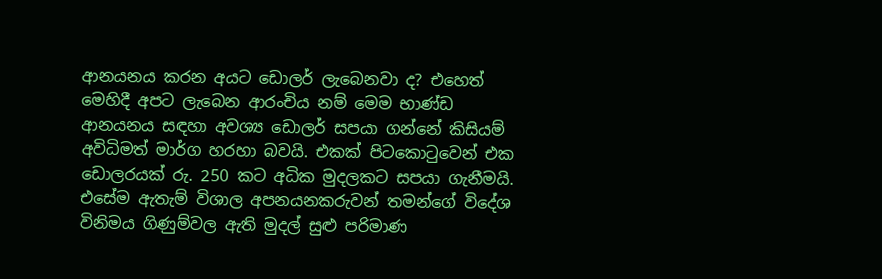ආනයනය කරන අයට ඩොලර් ලැබෙනවා ද? එහෙත් මෙහිදී අපට ලැබෙන ආරංචිය නම් මෙම භාණ්ඩ ආනයනය සඳහා අවශ්‍ය ඩොලර් සපයා ගන්නේ කිසියම් අවිධිමත් මාර්ග හරහා බවයි. එකක් පිටකොටුවෙන් එක ඩොලරයක් රු. 250 කට අධික මුදලකට සපයා ගැනීමයි. එසේම ඇතැම් විශාල අපනයනකරුවන් තමන්ගේ විදේශ විනිමය ගිණුම්වල ඇති මුදල් සුළු පරිමාණ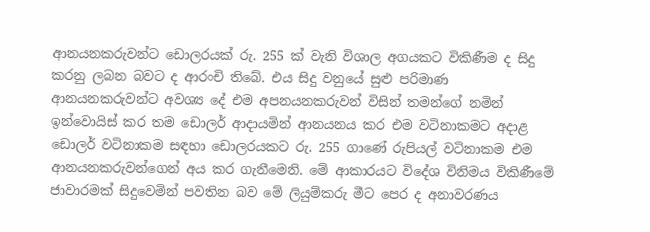ආනයනකරුවන්ට ඩොලරයක් රු. 255 ක් වැනි විශාල අගයකට විකිණීම ද සිදු කරනු ලබන බවට ද ආරංචි තිබේ. එය සිදු වනුයේ සුළු පරිමාණ ආනයනකරුවන්ට අවශ්‍ය දේ එම අපනයනකරුවන් විසින් තමන්ගේ නමින් ඉන්වොයිස් කර තම ඩොලර් ආදායමින් ආනයනය කර එම වටිනාකමට අදාළ ඩොලර් වටිනාකම සඳහා ඩොලරයකට රු. 255 ගාණේ රුපියල් වටිනාකම එම ආනයනකරුවන්ගෙන් අය කර ගැනීමෙනි. මේ ආකාරයට විදේශ විනිමය විකිණීමේ ජාවාරමක් සිදුවෙමින් පවතින බව මේ ලියුම්කරු මීට පෙර ද අනාවරණය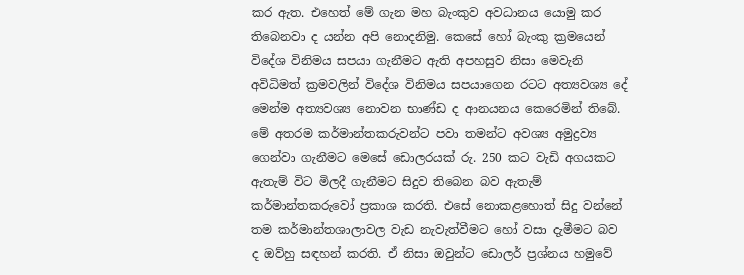කර ඇත. එහෙත් මේ ගැන මහ බැංකුව අවධානය යොමු කර තිබෙනවා ද යන්න අපි නොදනිමු. කෙසේ හෝ බැංකු ක්‍රමයෙන් විදේශ විනිමය සපයා ගැනීමට ඇති අපහසුව නිසා මෙවැනි අවිධිමත් ක්‍රමවලින් විදේශ විනිමය සපයාගෙන රටට අත්‍යවශ්‍ය දේ මෙන්ම අත්‍යවශ්‍ය නොවන භාණ්ඩ ද ආනයනය කෙරෙමින් තිබේ. මේ අතරම කර්මාන්තකරුවන්ට පවා තමන්ට අවශ්‍ය අමුද්‍රව්‍ය ගෙන්වා ගැනීමට මෙසේ ඩොලරයක් රු. 250 කට වැඩි අගයකට ඇතැම් විට මිලදී ගැනීමට සිදුව තිබෙන බව ඇතැම් කර්මාන්තකරුවෝ ප්‍රකාශ කරති. එසේ නොකළහොත් සිදු වන්නේ තම කර්මාන්තශාලාවල වැඩ නැවැත්වීමට හෝ වසා දැමීමට බව ද ඔව්හු සඳහන් කරති. ඒ නිසා ඔවුන්ට ඩොලර් ප්‍රශ්නය හමුවේ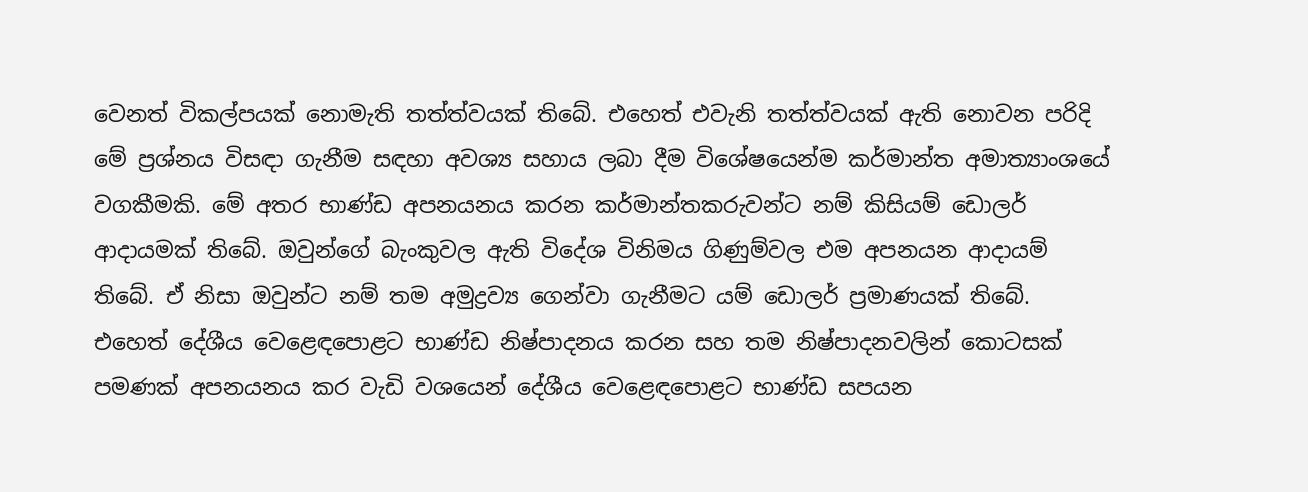වෙනත් විකල්පයක් නොමැති තත්ත්වයක් තිබේ. එහෙත් එවැනි තත්ත්වයක් ඇති නොවන පරිදි මේ ප්‍රශ්නය විසඳා ගැනීම සඳහා අවශ්‍ය සහාය ලබා දීම විශේෂයෙන්ම කර්මාන්ත අමාත්‍යාංශයේ වගකීමකි. මේ අතර භාණ්ඩ අපනයනය කරන කර්මාන්තකරුවන්ට නම් කිසියම් ඩොලර් ආදායමක් තිබේ. ඔවුන්ගේ බැංකුවල ඇති විදේශ විනිමය ගිණුම්වල එම අපනයන ආදායම් තිබේ. ඒ නිසා ඔවුන්ට නම් තම අමුද්‍රව්‍ය ගෙන්වා ගැනීමට යම් ඩොලර් ප්‍රමාණයක් තිබේ. එහෙත් දේශීය වෙළෙඳපොළට භාණ්ඩ නිෂ්පාදනය කරන සහ තම නිෂ්පාදනවලින් කොටසක් පමණක් අපනයනය කර වැඩි වශයෙන් දේශීය වෙළෙඳපොළට භාණ්ඩ සපයන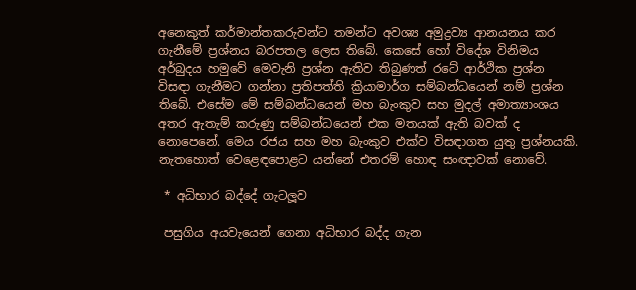අනෙකුත් කර්මාන්තකරුවන්ට තමන්ට අවශ්‍ය අමුද්‍රව්‍ය ආනයනය කර ගැනීමේ ප්‍රශ්නය බරපතල ලෙස තිබේ. කෙසේ හෝ විදේශ විනිමය අර්බුදය හමුවේ මෙවැනි ප්‍රශ්න ඇතිව තිබුණත් රටේ ආර්ථික ප්‍රශ්න විසඳා ගැනීමට ගන්නා ප්‍රතිපත්ති ක්‍රියාමාර්ග සම්බන්ධයෙන් නම් ප්‍රශ්න තිබේ. එසේම මේ සම්බන්ධයෙන් මහ බැංකුව සහ මුදල් අමාත්‍යාංශය අතර ඇතැම් කරුණු සම්බන්ධයෙන් එක මතයක් ඇති බවක් ද නොපෙනේ. මෙය රජය සහ මහ බැංකුව එක්ව විසඳාගත යුතු ප්‍රශ්නයකි. නැතහොත් වෙළෙඳපොළට යන්නේ එතරම් හොඳ සංඥාවක් නොවේ.

 * අධිභාර බද්දේ ගැටලූව

 පසුගිය අයවැයෙන් ගෙනා අධිභාර බද්ද ගැන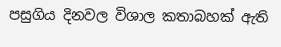පසුගිය දිනවල විශාල කතාබහක් ඇති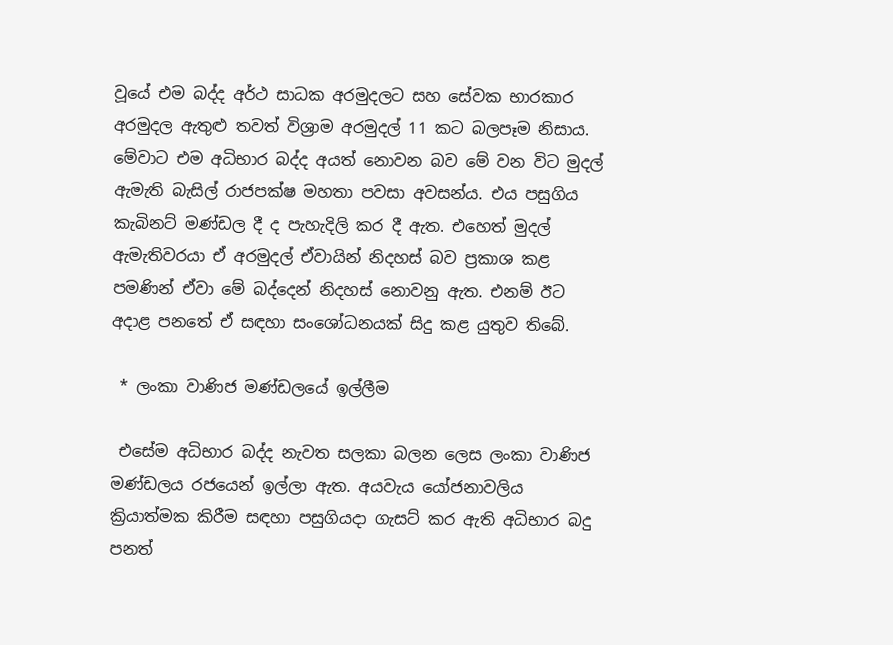වූයේ එම බද්ද අර්ථ සාධක අරමුදලට සහ සේවක භාරකාර අරමුදල ඇතුළු තවත් විශ්‍රාම අරමුදල් 11 කට බලපෑම නිසාය. මේවාට එම අධිභාර බද්ද අයත් නොවන බව මේ වන විට මුදල් ඇමැති බැසිල් රාජපක්ෂ මහතා පවසා අවසන්ය. එය පසුගිය කැබිනට් මණ්ඩල දී ද පැහැදිලි කර දී ඇත. එහෙත් මුදල් ඇමැතිවරයා ඒ අරමුදල් ඒවායින් නිදහස් බව ප්‍රකාශ කළ පමණින් ඒවා මේ බද්දෙන් නිදහස් නොවනු ඇත. එනම් ඊට අදාළ පනතේ ඒ සඳහා සංශෝධනයක් සිදු කළ යුතුව තිබේ.

 * ලංකා වාණිජ මණ්ඩලයේ ඉල්ලීම

 එසේම අධිභාර බද්ද නැවත සලකා බලන ලෙස ලංකා වාණිජ මණ්ඩලය රජයෙන් ඉල්ලා ඇත. අයවැය යෝජනාවලිය ක්‍රියාත්මක කිරීම සඳහා පසුගියදා ගැසට් කර ඇති අධිභාර බදු පනත්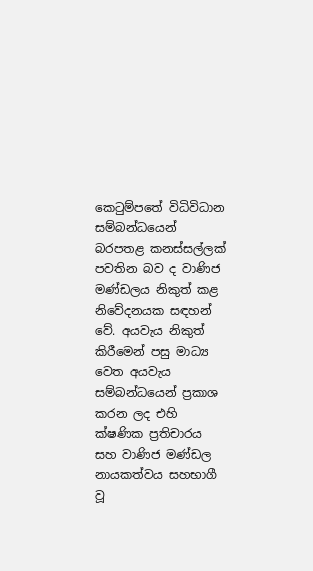කෙටුම්පතේ විධිවිධාන සම්බන්ධයෙන් බරපතළ කනස්සල්ලක් පවතින බව ද වාණිජ මණ්ඩලය නිකුත් කළ නිවේදනයක සඳහන් වේ. අයවැය නිකුත් කිරීමෙන් පසු මාධ්‍ය වෙත අයවැය සම්බන්ධයෙන් ප්‍රකාශ කරන ලද එහි ක්ෂණික ප්‍රතිචාරය සහ වාණිජ මණ්ඩල නායකත්වය සහභාගී වූ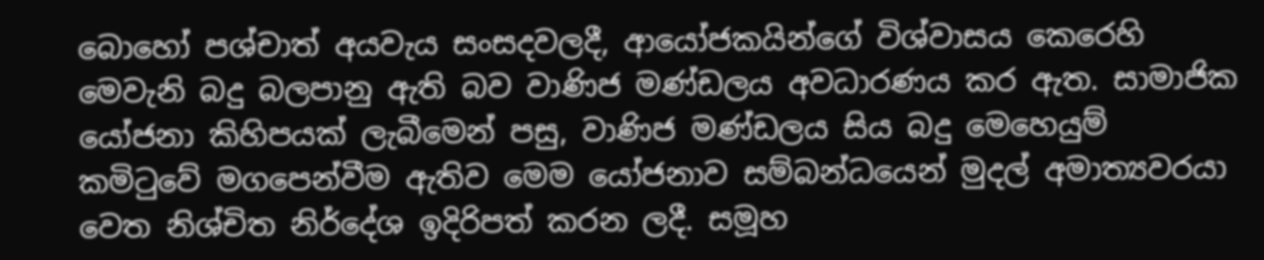බොහෝ පශ්චාත් අයවැය සංසදවලදී, ආයෝජකයින්ගේ විශ්වාසය කෙරෙහි මෙවැනි බදු බලපානු ඇති බව වාණිජ මණ්ඩලය අවධාරණය කර ඇත. සාමාජික යෝජනා කිහිපයක් ලැබීමෙන් පසු, වාණිජ මණ්ඩලය සිය බදු මෙහෙයුම් කමිටුවේ මගපෙන්වීම ඇතිව මෙම යෝජනාව සම්බන්ධයෙන් මුදල් අමාත්‍යවරයා වෙත නිශ්චිත නිර්දේශ ඉදිරිපත් කරන ලදී. සමූහ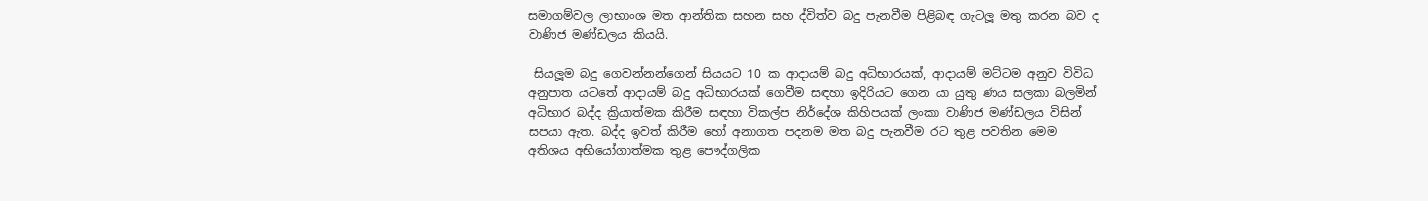සමාගම්වල ලාභාංශ මත ආන්තික සහන සහ ද්විත්ව බදු පැනවීම පිළිබඳ ගැටලූ මතු කරන බව ද වාණිජ මණ්ඩලය කියයි.

 සියලූම බදු ගෙවන්නන්ගෙන් සියයට 10 ක ආදායම් බදු අධිභාරයක්, ආදායම් මට්ටම අනුව විවිධ අනුපාත යටතේ ආදායම් බදු අධිභාරයක් ගෙවීම සඳහා ඉදිරියට ගෙන යා යුතු ණය සලකා බලමින් අධිභාර බද්ද ක්‍රියාත්මක කිරීම සඳහා විකල්ප නිර්දේශ කිහිපයක් ලංකා වාණිජ මණ්ඩලය විසින් සපයා ඇත. බද්ද ඉවත් කිරීම හෝ අනාගත පදනම මත බදු පැනවීම රට තුළ පවතින මෙම අතිශය අභියෝගාත්මක තුළ පෞද්ගලික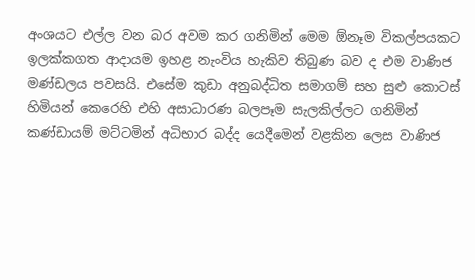අංශයට එල්ල වන බර අවම කර ගනිමින් මෙම ඕනෑම විකල්පයකට ඉලක්කගත ආදායම ඉහළ නැංවිය හැකිව තිබුණ බව ද එම වාණිජ මණ්ඩලය පවසයි. එසේම කුඩා අනුබද්ධිත සමාගම් සහ සුළු කොටස් හිමියන් කෙරෙහි එහි අසාධාරණ බලපෑම සැලකිල්ලට ගනිමින් කණ්ඩායම් මට්ටමින් අධිභාර බද්ද යෙදීමෙන් වළකින ලෙස වාණිජ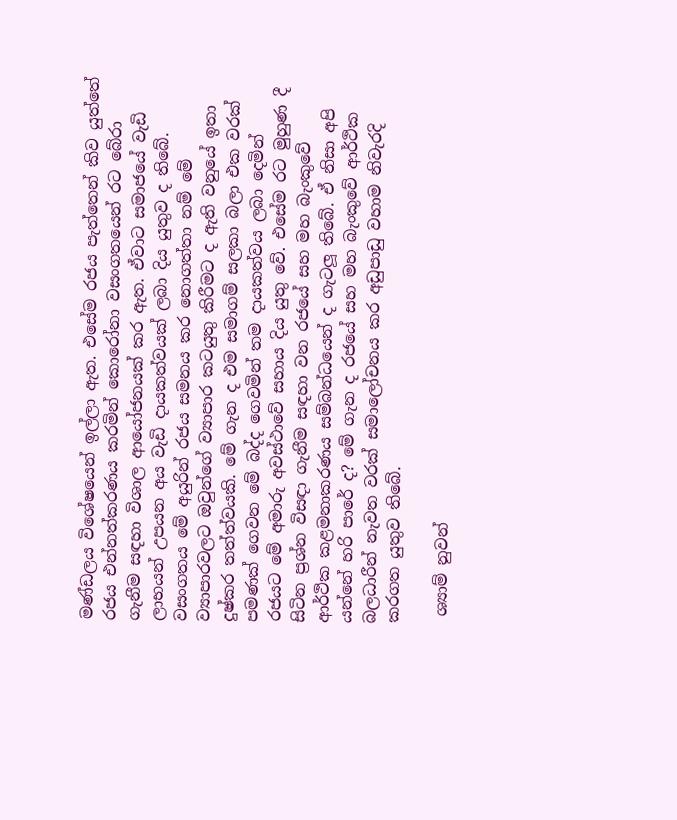මණ්ඩලය විශේෂයෙන් ඉල්ලා ඇත. එසේම රජය පැත්තෙන් කිව යුත්තේ රජය එන්නත්කරණය කරමින් කොරෝනා වසංගතයෙන් රට බේරා ගැනීම සඳහා විශාල ආයෝජනයක් කර ඇත. ඒවාට සමාජයේ වැඩි ලාභයන් උපයන අය වැඩි දායකත්වයක් ලබා දිය යුතුව ද තිබේ. වසංගතය මේ අයුරින් රජය සමනය කර නොගත්තා නම් මේ ව්‍යාපාරවලට ඔවුන්ගේ ව්‍යාපාර කටයුතු කිරීමට ද ඇති වනුයේ ඉතා දුෂ්කර තත්ත්වයකි. මේ ගැන ද එම සමාගම් සලකා බලා එක වරක් පමණක් ගෙවන මේ බද්ද ගෙවමින් තම දායකත්වය ලබා දෙමින් රජයට මේ අමාරු අවස්ථාවේ සහාය දිය යුතු වේ. එසේම රට මුහුණ දී සිටින ප්‍රශ්න විසඳා ගැනීම සඳහා වන රජයේ සහ මහ බැංකුවේ ආර්ථික කළමනාකරණය සම්බන්ධයෙන් ද ගැටලූ තිබේ. ඒ නිසා අපි යන්නේ හරි පාරේ ද? මේ ගැන ද රජයේ සහ මහ බැංකුවේ ආර්ථික බලධාරීන් නැවත වරක් සමාලෝචනය කර අඩුපාඩු වහාම නිවැරදි කරගත යුතුව තිබේ.

 ශ්‍යාම් නුවන්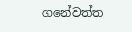ගනේවත්ත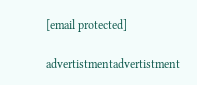[email protected]

advertistmentadvertistment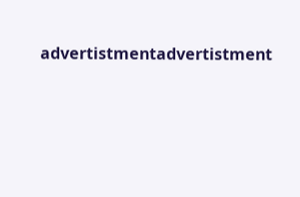advertistmentadvertistment